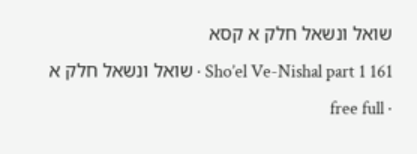שואל ונשאל חלק א קסא
Sho’el Ve-Nishal part 1 161 · שואל ונשאל חלק א · free full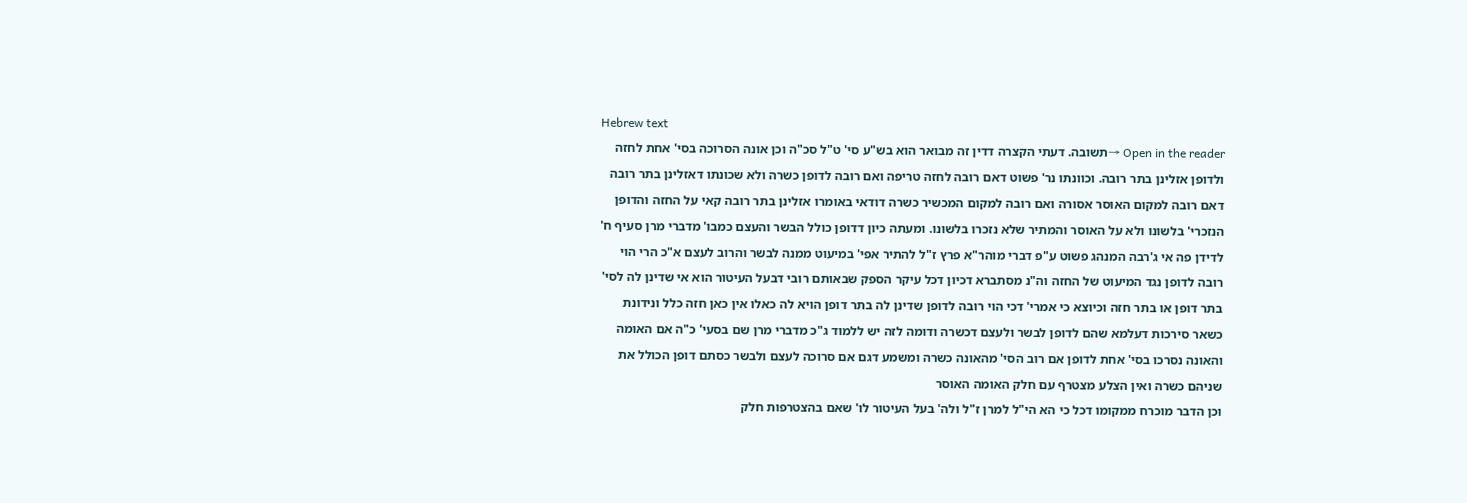Hebrew text
Open in the reader →תשובה. דעתי הקצרה דדין זה מבואר הוא בש"ע סי' ט"ל סכ"ה וכן אונה הסרוכה בסי' אחת לחזה ולדופן אזלינן בתר רובה. וכוונתו נר' פשוט דאם רובה לחזה טריפה ואם רובה לדופן כשרה ולא שכונתו דאזלינן בתר רובה דאם רובה למקום האוסר אסורה ואם רובה למקום המכשיר כשרה דודאי באומרו אזלינן בתר רובה קאי על החזה והדופן הנזכרי' בלשונו ולא על האוסר והמתיר שלא נזכרו בלשונו. ומעתה כיון דדופן כולל הבשר והעצם כמבו' מדברי מרן סעיף ח' לדידן פה אי ג'רבה המנהג פשוט ע"פ דברי מוהר"א פרץ ז"ל להתיר אפי' במיעוט ממנה לבשר והרוב לעצם א"כ הרי הוי רובה לדופן נגד המיעוט של החזה וה"נ מסתברא דכיון דכל עיקר הספק שבאותם רובי דבעל העיטור הוא אי שדינן לה לסי' בתר דופן או בתר חזה וכיוצא כי אמרי' דכי הוי רובה לדופן שדינן לה בתר דופן הויא לה כאלו אין כאן חזה כלל ונידונת כשאר סירכות דעלמא שהם לדופן לבשר ולעצם דכשרה ודומה לזה יש ללמוד ג"כ מדברי מרן שם בסעי' כ"ה אם האומה והאונה נסרכו בסי' אחת לדופן אם רוב הסי' מהאונה כשרה ומשמע דגם אם סרוכה לעצם ולבשר כסתם דופן הכולל את שניהם כשרה ואין הצלע מצטרף עם חלק האומה האוסר
וכן הדבר מוכרח ממקומו דכל כי הא הי"ל למרן ז"ל ולה' בעל העיטור לו' שאם בהצטרפות חלק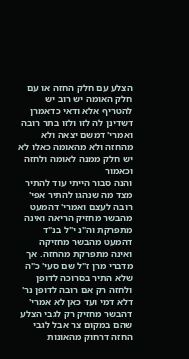הצלע עם חלק החזה או עם חלק האומה יש רוב יש להטריף אלא ודאי כדאמרן דשדינן לה לזו ולזו בתר רובה ואמרי' דמשם יצאה ולא מהחזה ולא מהאומה כאלו לא יש חלק ממנה לאומה ולחזה וכאמור
והנה סבור הייתי עוד להתיר מצד מה שנהגו להתיר אפי' רובה לעצם ואמרי' דהמעט מהבשר מחזיק הריאה ואינה מתפרקת וה"נ י"ל בנ"ד דהמעט מהבשר מחזיקה ואינה מתפרקת מהחזה. אך מדברי מרן ז"ל שם סעי' כ"ה שלא התיר בסרוכה לדופן ולחזה רק אם רובה לדופן נר' דלא דמי ועד כאן לא אמרי' דהבשר מחזיק רק לגבי הצלע שהם במקום צר אבל לגבי החזה דרחוק מהאונות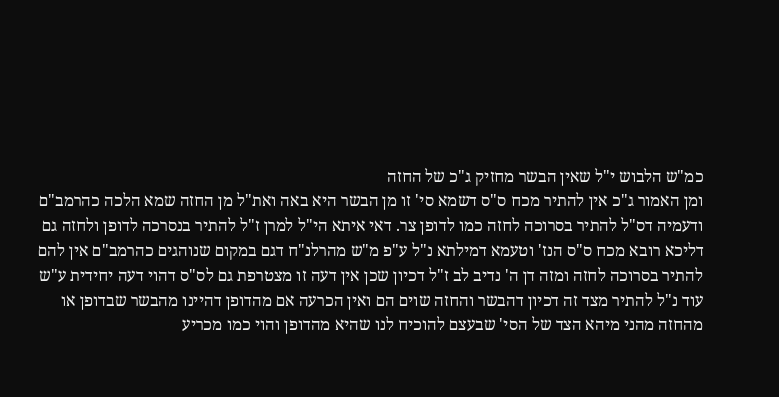כמ"ש הלבוש י"ל שאין הבשר מחזיק ג"כ של החזה
ומן האמור ג"כ אין להתיר מכח ס"ס דשמא סי' זו מן הבשר היא באה ואת"ל מן החזה שמא הלכה כהרמב"ם ודעמיה דס"ל להתיר בסרוכה לחזה כמו לדופן צר. דאי איתא הי"ל למרן ז"ל להתיר בנסרכה לדופן ולחזה גם דליכא רובא מכח ס"ס הנז' וטעמא דמילתא נ"ל ע"פ מ"ש מהרלנ"ח דגם במקום שנוהגים כהרמב"ם אין להם להתיר בסרוכה לחזה ומזה דן ה' נדיב לב ז"ל דכיון שכן אין דעה זו מצטרפת גם לס"ס דהוי דעה יחידית ע"ש
עוד נ"ל להתיר מצד זה דכיון דהבשר והחזה שוים הם ואין הכרעה אם מהדופן דהיינו מהבשר שבדופן או מהחזה מהני מיהא הצד של הסי' שבעצם להוכיח לנו שהיא מהדופן והוי כמו מכריע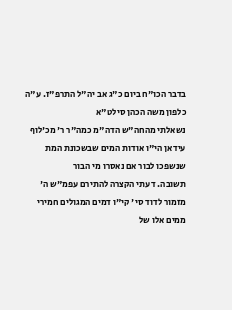בדבר הכו"ח ביום כ"ג אב יה"ל התרפ"ז. ע"ה כלפון משה הכהן סילט"א
נשאלתי מהחה"ש הדה"מ כמה"ר ר' מכ'לוף עידאן הי"ו אודות המים שבשכונת המת שנשפכו לבור אם נאסרו מי הבור
תשובה. דעתי הקצרה להתירם עפמ"ש ה' מזמור לדוד סי' קי"ו דמים המגולים חמירי ממים אלו של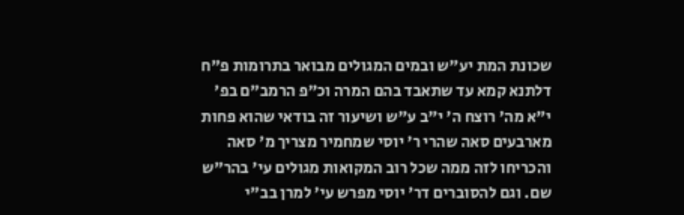שכונת המת יע"ש ובמים המגולים מבואר בתרומות פ"ח דלתנא קמא עד שתאבד בהם המרה וכ"פ הרמב"ם בפ' י"א מה' רוצח ה' י"ב ע"ש ושיעור זה בודאי שהוא פחות מארבעים סאה שהרי ר' יוסי שמחמיר מצריך מ' סאה והכריחו לזה ממה שכל רוב המקואות מגולים עי' בהר"ש שם. וגם להסוברים דר' יוסי מפרש עי' למרן בב"י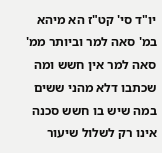יו"ד סי' קט"ז הא מיהא במ' סאה למר וביותר ממ' סאה למר אין חשש ומה שכתבו דלא מהני ששים במה שיש בו חשש סכנה אינו רק לשלול שיעור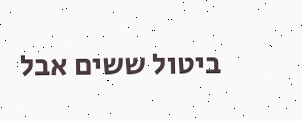ביטול ששים אבל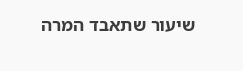שיעור שתאבד המרה